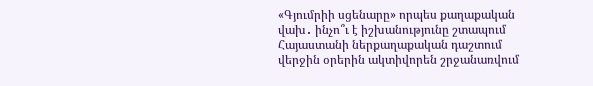«Գյումրիի սցենարը» որպես քաղաքական վախ․ ինչո՞ւ է իշխանությունը շտապում
Հայաստանի ներքաղաքական դաշտում վերջին օրերին ակտիվորեն շրջանառվում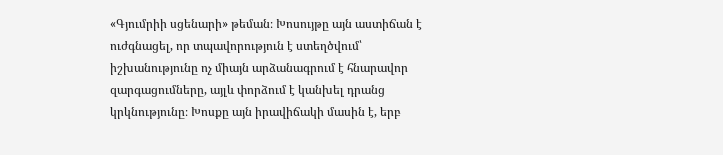«Գյումրիի սցենարի» թեման։ Խոսույթը այն աստիճան է ուժգնացել, որ տպավորություն է ստեղծվում՝ իշխանությունը ոչ միայն արձանագրում է հնարավոր զարգացումները, այլև փորձում է կանխել դրանց կրկնությունը։ Խոսքը այն իրավիճակի մասին է, երբ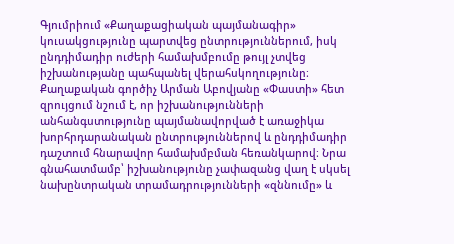Գյումրիում «Քաղաքացիական պայմանագիր» կուսակցությունը պարտվեց ընտրություններում, իսկ ընդդիմադիր ուժերի համախմբումը թույլ չտվեց իշխանությանը պահպանել վերահսկողությունը։
Քաղաքական գործիչ Արման Աբովյանը «Փաստի» հետ զրույցում նշում է, որ իշխանությունների անհանգստությունը պայմանավորված է առաջիկա խորհրդարանական ընտրություններով և ընդդիմադիր դաշտում հնարավոր համախմբման հեռանկարով։ Նրա գնահատմամբ՝ իշխանությունը չափազանց վաղ է սկսել նախընտրական տրամադրությունների «զննումը» և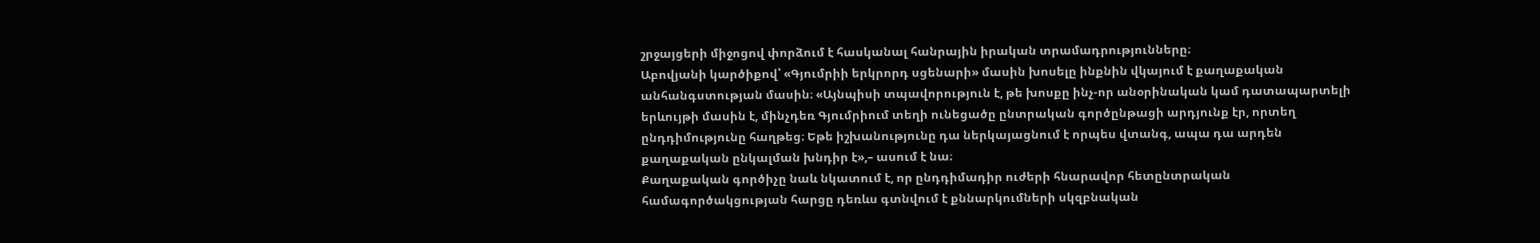շրջայցերի միջոցով փորձում է հասկանալ հանրային իրական տրամադրությունները։
Աբովյանի կարծիքով՝ «Գյումրիի երկրորդ սցենարի» մասին խոսելը ինքնին վկայում է քաղաքական անհանգստության մասին։ «Այնպիսի տպավորություն է, թե խոսքը ինչ-որ անօրինական կամ դատապարտելի երևույթի մասին է, մինչդեռ Գյումրիում տեղի ունեցածը ընտրական գործընթացի արդյունք էր, որտեղ ընդդիմությունը հաղթեց։ Եթե իշխանությունը դա ներկայացնում է որպես վտանգ, ապա դա արդեն քաղաքական ընկալման խնդիր է»,– ասում է նա։
Քաղաքական գործիչը նաև նկատում է, որ ընդդիմադիր ուժերի հնարավոր հետընտրական համագործակցության հարցը դեռևս գտնվում է քննարկումների սկզբնական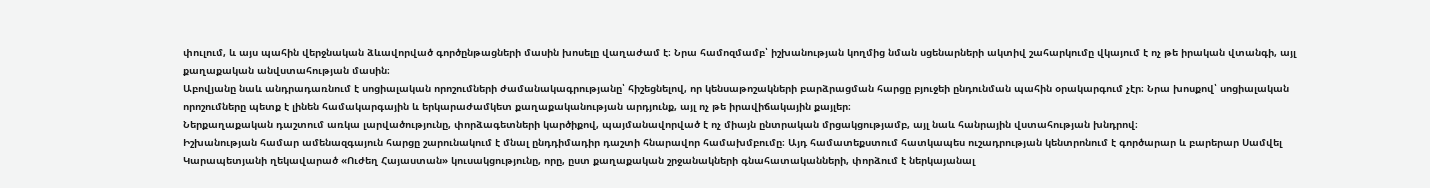փուլում, և այս պահին վերջնական ձևավորված գործընթացների մասին խոսելը վաղաժամ է։ Նրա համոզմամբ՝ իշխանության կողմից նման սցենարների ակտիվ շահարկումը վկայում է ոչ թե իրական վտանգի, այլ քաղաքական անվստահության մասին։
Աբովյանը նաև անդրադառնում է սոցիալական որոշումների ժամանակագրությանը՝ հիշեցնելով, որ կենսաթոշակների բարձրացման հարցը բյուջեի ընդունման պահին օրակարգում չէր։ Նրա խոսքով՝ սոցիալական որոշումները պետք է լինեն համակարգային և երկարաժամկետ քաղաքականության արդյունք, այլ ոչ թե իրավիճակային քայլեր։
Ներքաղաքական դաշտում առկա լարվածությունը, փորձագետների կարծիքով, պայմանավորված է ոչ միայն ընտրական մրցակցությամբ, այլ նաև հանրային վստահության խնդրով։
Իշխանության համար ամենազգայուն հարցը շարունակում է մնալ ընդդիմադիր դաշտի հնարավոր համախմբումը։ Այդ համատեքստում հատկապես ուշադրության կենտրոնում է գործարար և բարերար Սամվել Կարապետյանի ղեկավարած «Ուժեղ Հայաստան» կուսակցությունը, որը, ըստ քաղաքական շրջանակների գնահատականների, փորձում է ներկայանալ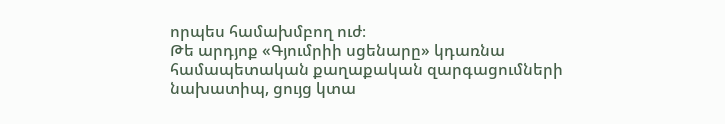որպես համախմբող ուժ։
Թե արդյոք «Գյումրիի սցենարը» կդառնա համապետական քաղաքական զարգացումների նախատիպ, ցույց կտա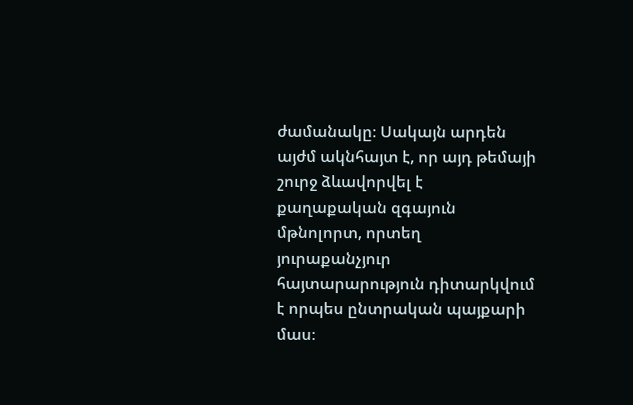ժամանակը։ Սակայն արդեն այժմ ակնհայտ է, որ այդ թեմայի շուրջ ձևավորվել է քաղաքական զգայուն մթնոլորտ, որտեղ յուրաքանչյուր հայտարարություն դիտարկվում է որպես ընտրական պայքարի մաս։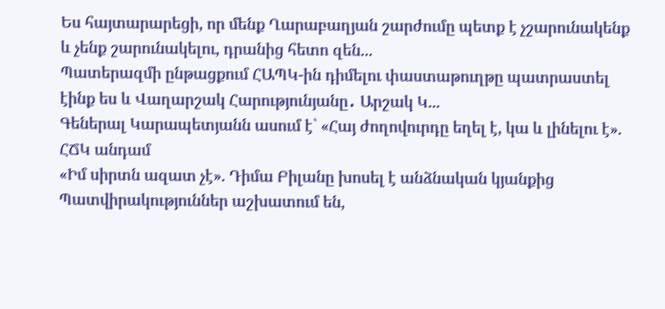Ես հայտարարեցի, որ մենք Ղարաբաղյան շարժումը պետք է չշարունակենք և չենք շարունակելու, դրանից հետո զեն...
Պատերազմի ընթացքում ՀԱՊԿ-ին դիմելու փաստաթուղթը պատրաստել էինք ես և Վաղարշակ Հարությունյանը․ Արշակ Կ...
Գեներալ Կարապետյանն ասում է` «Հայ ժողովուրդը եղել է, կա և լինելու է». ՀՃԿ անդամ
«Իմ սիրտն ազատ չէ». Դիմա Բիլանը խոսել է անձնական կյանքից
Պատվիրակություններ աշխատում են,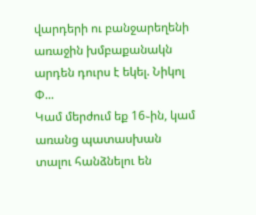վարդերի ու բանջարեղենի առաջին խմբաքանակն արդեն դուրս է եկել. Նիկոլ Փ...
Կամ մերժում եք 16֊ին, կամ առանց պատասխան տալու հանձնելու են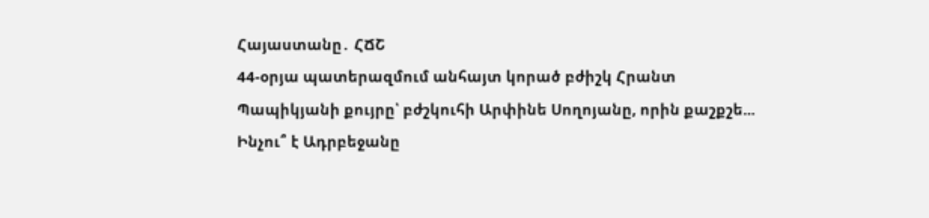Հայաստանը․ ՀՃՇ
44-օրյա պատերազմում անհայտ կորած բժիշկ Հրանտ Պապիկյանի քույրը՝ բժշկուհի Արփինե Սողոյանը, որին քաշքշե...
Ինչու՞ է Ադրբեջանը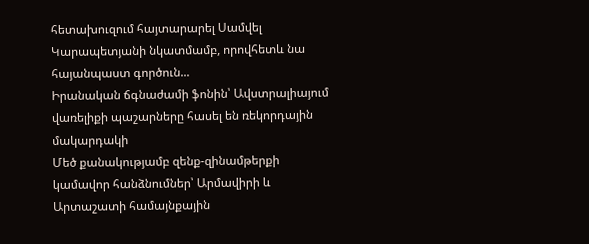հետախուզում հայտարարել Սամվել Կարապետյանի նկատմամբ, որովհետև նա հայանպաստ գործուն...
Իրանական ճգնաժամի ֆոնին՝ Ավստրալիայում վառելիքի պաշարները հասել են ռեկորդային մակարդակի
Մեծ քանակությամբ զենք-զինամթերքի կամավոր հանձնումներ՝ Արմավիրի և Արտաշատի համայնքային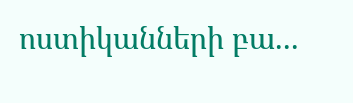ոստիկանների բա...